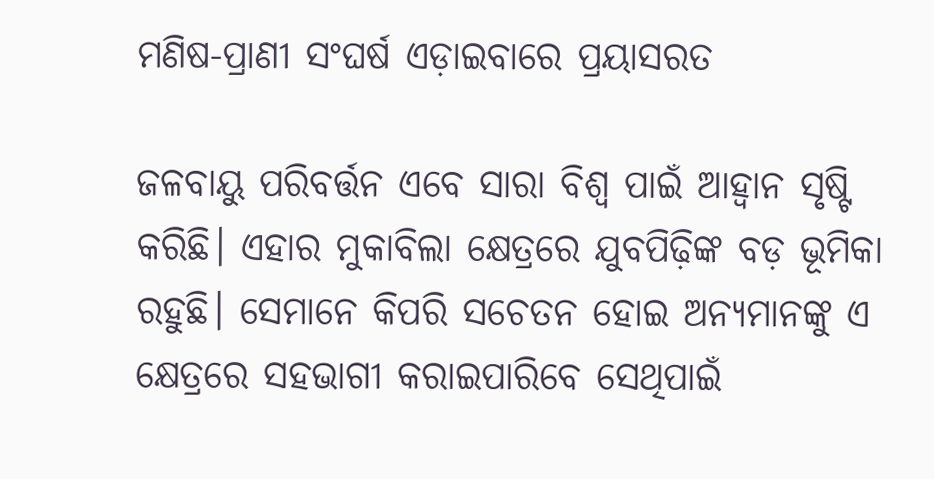ମଣିଷ-ପ୍ରାଣୀ ସଂଘର୍ଷ ଏଡ଼ାଇବାରେ ପ୍ରୟାସରତ

ଜଳବାୟୁ ପରିବର୍ତ୍ତନ ଏବେ ସାରା ବିଶ୍ୱ ପାଇଁ ଆହ୍ବାନ ସୃଷ୍ଟି କରିଛି। ଏହାର ମୁକାବିଲା କ୍ଷେତ୍ରରେ ଯୁବପିଢ଼ିଙ୍କ ବଡ଼ ଭୂମିକା ରହୁଛି। ସେମାନେ କିପରି ସଚେତନ ହୋଇ ଅନ୍ୟମାନଙ୍କୁ ଏ କ୍ଷେତ୍ରରେ ସହଭାଗୀ କରାଇପାରିବେ ସେଥିପାଇଁ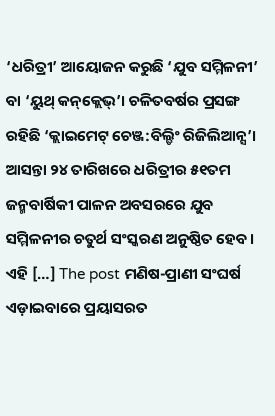‘ଧରିତ୍ରୀ’ ଆୟୋଜନ କରୁଛି ‘ଯୁବ ସମ୍ମିଳନୀ’ ବା ‘ୟୁଥ୍‌ କନ୍‌କ୍ଲେଭ୍‌’। ଚଳିତବର୍ଷର ପ୍ରସଙ୍ଗ ରହିଛି ‘କ୍ଲାଇମେଟ୍‌ ଚେଞ୍ଜ:ବିଲ୍ଡିଂ ରିଜିଲିଆନ୍ସ’। ଆସନ୍ତା ୨୪ ତାରିଖରେ ଧରିତ୍ରୀର ୫୧ତମ ଜନ୍ମବାର୍ଷିକୀ ପାଳନ ଅବସରରେ ଯୁବ ସମ୍ମିଳନୀର ଚତୁର୍ଥ ସଂସ୍କରଣ ଅନୁଷ୍ଠିତ ହେବ। ଏହି […] The post ମଣିଷ-ପ୍ରାଣୀ ସଂଘର୍ଷ ଏଡ଼ାଇବାରେ ପ୍ରୟାସରତ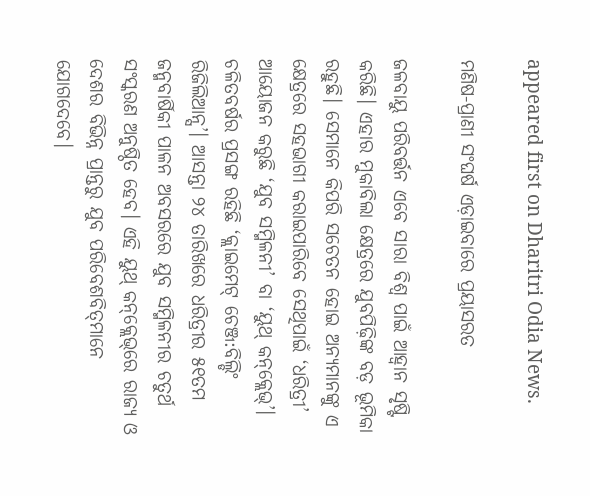appeared first on Dharitri Odia News.

ମଣିଷ-ପ୍ରାଣୀ ସଂଘର୍ଷ ଏଡ଼ାଇବାରେ ପ୍ରୟାସରତ

ଜଳବାୟୁ ପରିବର୍ତ୍ତନ ଏବେ ସାରା ବିଶ୍ୱ ପାଇଁ ଆହ୍ବାନ ସୃଷ୍ଟି କରିଛି। ଏହାର ମୁକାବିଲା କ୍ଷେତ୍ରରେ ଯୁବପିଢ଼ିଙ୍କ ବଡ଼ ଭୂମିକା ରହୁଛି। ସେମାନେ କିପରି ସଚେତନ ହୋଇ ଅନ୍ୟମାନଙ୍କୁ ଏ କ୍ଷେତ୍ରରେ ସହଭାଗୀ କରାଇପାରିବେ ସେଥିପାଇଁ ‘ଧରିତ୍ରୀ’ ଆୟୋଜନ କରୁଛି ‘ଯୁବ ସମ୍ମିଳନୀ’ ବା ‘ୟୁଥ୍‌ କନ୍‌କ୍ଲେଭ୍‌’। ଚଳିତବର୍ଷର ପ୍ରସଙ୍ଗ ରହିଛି ‘କ୍ଲାଇମେଟ୍‌ ଚେଞ୍ଜ:ବିଲ୍ଡିଂ ରିଜିଲିଆନ୍ସ’। ଆସନ୍ତା ୨୪ ତାରିଖରେ ଧରିତ୍ରୀର ୫୧ତମ ଜନ୍ମବାର୍ଷିକୀ ପାଳନ ଅବସରରେ ଯୁବ ସମ୍ମିଳନୀର ଚତୁର୍ଥ ସଂସ୍କରଣ ଅନୁଷ୍ଠିତ ହେବ। ଏହି ୟୁଥ୍‌ କନ୍‌କ୍ଲେଭ୍‌ରେ ରାଜ୍ୟ ଓ ଦେଶର ବିଭିନ୍ନ ପ୍ରାନ୍ତରୁ ଯୁବ ପରିବେଶବିତ୍‌ମାନେ ଯୋଗଦେବେ।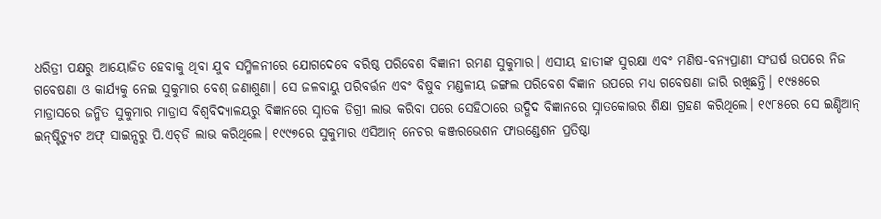ଧରିତ୍ରୀ ପକ୍ଷରୁ ଆୟୋଜିତ ହେବାକୁ ଥିବା ଯୁବ ସମ୍ମିଳନୀରେ ଯୋଗଦେବେ ବରିଷ୍ଠ ପରିବେଶ ବିଜ୍ଞାନୀ ରମଣ ସୁକୁମାର। ଏସୀୟ ହାତୀଙ୍କ ସୁରକ୍ଷା ଏବଂ ମଣିଷ-ବନ୍ୟପ୍ରାଣୀ ସଂଘର୍ଷ ଉପରେ ନିଜ ଗବେଷଣା ଓ କାର୍ଯ୍ୟକୁ ନେଇ ସୁକୁମାର ବେଶ୍‌ ଜଣାଶୁଣା। ସେ ଜଳବାୟୁ ପରିବର୍ତ୍ତନ ଏବଂ ବିଷୁବ ମଣ୍ଡଳୀୟ ଜଙ୍ଗଲ ପରିବେଶ ବିଜ୍ଞାନ ଉପରେ ମଧ୍ୟ ଗବେଷଣା ଜାରି ରଖିଛନ୍ତି। ୧୯୫୫ରେ ମାଡ୍ରାସରେ ଜନ୍ମିତ ସୁକୁମାର ମାଡ୍ରାସ ବିଶ୍ୱବିଦ୍ୟାଳୟରୁ ବିଜ୍ଞାନରେ ସ୍ନାତକ ଡିଗ୍ରୀ ଲାଭ କରିବା ପରେ ସେହିଠାରେ ଉଦ୍ଭିଦ ବିଜ୍ଞାନରେ ସ୍ନାତକୋତ୍ତର ଶିକ୍ଷା ଗ୍ରହଣ କରିଥିଲେ। ୧୯୮୫ରେ ସେ ଇଣ୍ଡିଆନ୍‌ ଇନ୍‌ଷ୍ଟିଚ୍ୟୁଟ ଅଫ୍‌ ସାଇନ୍ସରୁ ପି.ଏଚ୍‌ଡି ଲାଭ କରିଥିଲେ। ୧୯୯୭ରେ ସୁକୁମାର ଏସିଆନ୍‌ ନେଚର କଞ୍ଜରଭେଶନ ଫାଉଣ୍ଡେଶନ ପ୍ରତିଷ୍ଠା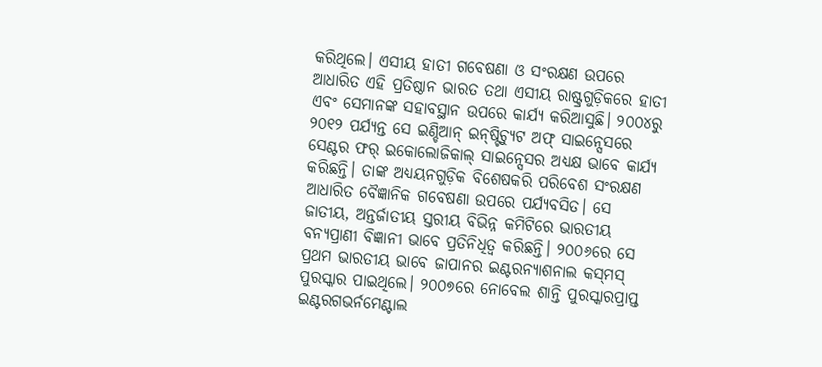କରିଥିଲେ। ଏସୀୟ ହାତୀ ଗବେଷଣା ଓ ସଂରକ୍ଷଣ ଉପରେ ଆଧାରିତ ଏହି ପ୍ରତିଷ୍ଠାନ ଭାରତ ତଥା ଏସୀୟ ରାଷ୍ଟ୍ରଗୁଡ଼ିକରେ ହାତୀ ଏବଂ ସେମାନଙ୍କ ସହାବସ୍ଥାନ ଉପରେ କାର୍ଯ୍ୟ କରିଆସୁଛି। ୨୦୦୪ରୁ ୨୦୧୨ ପର୍ଯ୍ୟନ୍ତ ସେ ଇଣ୍ଡିଆନ୍‌ ଇନ୍‌ଷ୍ଟିଚ୍ୟୁଟ ଅଫ୍‌ ସାଇନ୍ସେସରେ ସେଣ୍ଟର ଫର୍‌ ଇକୋଲୋଜିକାଲ୍‌ ସାଇନ୍ସେସର ଅଧ୍ୟକ୍ଷ ଭାବେ କାର୍ଯ୍ୟ କରିଛନ୍ତି। ତାଙ୍କ ଅଧ୍ୟୟନଗୁଡ଼ିକ ବିଶେଷକରି ପରିବେଶ ସଂରକ୍ଷଣ ଆଧାରିତ ବୈଜ୍ଞାନିକ ଗବେଷଣା ଉପରେ ପର୍ଯ୍ୟବସିତ। ସେ ଜାତୀୟ, ଅନ୍ତର୍ଜାତୀୟ ସ୍ତରୀୟ ବିଭିନ୍ନ କମିଟିରେ ଭାରତୀୟ ବନ୍ୟପ୍ରାଣୀ ବିଜ୍ଞାନୀ ଭାବେ ପ୍ରତିନିଧିତ୍ୱ କରିଛନ୍ତି। ୨୦୦୬ରେ ସେ ପ୍ରଥମ ଭାରତୀୟ ଭାବେ ଜାପାନର ଇଣ୍ଟରନ୍ୟାଶନାଲ କସ୍‌ମସ୍‌ ପୁରସ୍କାର ପାଇଥିଲେ। ୨୦୦୭ରେ ନୋବେଲ ଶାନ୍ତି ପୁରସ୍କାରପ୍ରାପ୍ତ ଇଣ୍ଟରଗଭର୍ନମେଣ୍ଟାଲ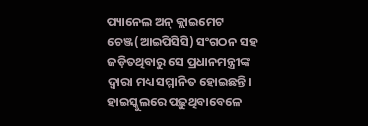ପ୍ୟାନେଲ ଅନ୍‌ କ୍ଲାଇମେଟ ଚେଞ୍ଜ(ଆଇପିସିସି) ସଂଗଠନ ସହ ଜଡ଼ିତଥିବାରୁ ସେ ପ୍ରଧାନମନ୍ତ୍ରୀଙ୍କ ଦ୍ୱାରା ମଧ୍ୟ ସମ୍ମାନିତ ହୋଇଛନ୍ତି।
ହାଇସ୍କୁଲରେ ପଢ଼ୁଥିବାବେଳେ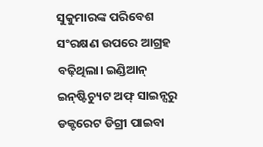ସୁକୁମାରଙ୍କ ପରିବେଶ ସଂରକ୍ଷଣ ଉପରେ ଆଗ୍ରହ ବଢ଼ିଥିଲା। ଇଣ୍ଡିଆନ୍‌ ଇନ୍‌ଷ୍ଟିଚ୍ୟୁଟ ଅଫ୍‌ ସାଇନ୍ସରୁ ଡକ୍ଟରେଟ ଡିଗ୍ରୀ ପାଇବା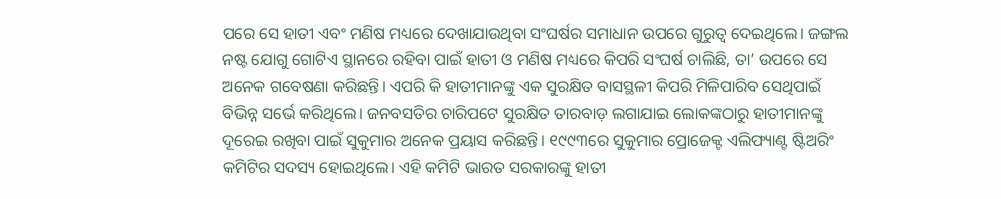ପରେ ସେ ହାତୀ ଏବଂ ମଣିଷ ମଧ୍ୟରେ ଦେଖାଯାଉଥିବା ସଂଘର୍ଷର ସମାଧାନ ଉପରେ ଗୁରୁତ୍ୱ ଦେଇଥିଲେ। ଜଙ୍ଗଲ ନଷ୍ଟ ଯୋଗୁ ଗୋଟିଏ ସ୍ଥାନରେ ରହିବା ପାଇଁ ହାତୀ ଓ ମଣିଷ ମଧ୍ୟରେ କିପରି ସଂଘର୍ଷ ଚାଲିଛି, ତା’ ଉପରେ ସେ ଅନେକ ଗବେଷଣା କରିଛନ୍ତି। ଏପରି କି ହାତୀମାନଙ୍କୁ ଏକ ସୁରକ୍ଷିତ ବାସସ୍ଥଳୀ କିପରି ମିଳିପାରିବ ସେଥିପାଇଁ ବିଭିନ୍ନ ସର୍ଭେ କରିଥିଲେ। ଜନବସତିର ଚାରିପଟେ ସୁରକ୍ଷିତ ତାରବାଡ଼ ଲଗାଯାଇ ଲୋକଙ୍କଠାରୁ ହାତୀମାନଙ୍କୁ ଦୂରେଇ ରଖିବା ପାଇଁ ସୁକୁମାର ଅନେକ ପ୍ରୟାସ କରିଛନ୍ତି। ୧୯୯୩ରେ ସୁକୁମାର ପ୍ରୋଜେକ୍ଟ ଏଲିଫ୍ୟାଣ୍ଟ ଷ୍ଟିଅରିଂ କମିଟିର ସଦସ୍ୟ ହୋଇଥିଲେ। ଏହି କମିଟି ଭାରତ ସରକାରଙ୍କୁ ହାତୀ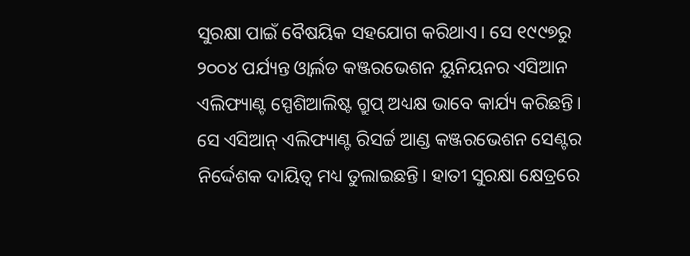ସୁରକ୍ଷା ପାଇଁ ବୈଷୟିକ ସହଯୋଗ କରିଥାଏ। ସେ ୧୯୯୭ରୁ ୨୦୦୪ ପର୍ଯ୍ୟନ୍ତ ଓ୍ବାର୍ଲଡ କଞ୍ଜରଭେଶନ ୟୁନିୟନର ଏସିଆନ ଏଲିଫ୍ୟାଣ୍ଟ ସ୍ପେଶିଆଲିଷ୍ଟ ଗ୍ରୁପ୍‌ ଅଧ୍ୟକ୍ଷ ଭାବେ କାର୍ଯ୍ୟ କରିଛନ୍ତି। ସେ ଏସିଆନ୍‌ ଏଲିଫ୍ୟାଣ୍ଟ ରିସର୍ଚ୍ଚ ଆଣ୍ଡ କଞ୍ଜରଭେଶନ ସେଣ୍ଟର ନିର୍ଦ୍ଦେଶକ ଦାୟିତ୍ୱ ମଧ୍ୟ ତୁଲାଇଛନ୍ତି। ହାତୀ ସୁରକ୍ଷା କ୍ଷେତ୍ରରେ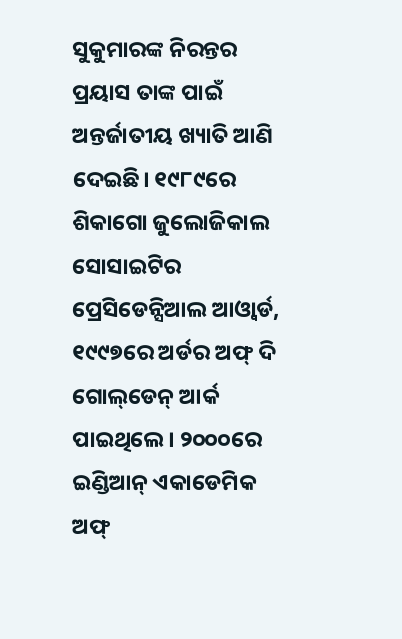ସୁକୁମାରଙ୍କ ନିରନ୍ତର ପ୍ରୟାସ ତାଙ୍କ ପାଇଁ ଅନ୍ତର୍ଜାତୀୟ ଖ୍ୟାତି ଆଣି ଦେଇଛି। ୧୯୮୯ରେ ଶିକାଗୋ ଜୁଲୋଜିକାଲ ସୋସାଇଟିର ପ୍ରେସିଡେନ୍ସିଆଲ ଆଓ୍ବାର୍ଡ, ୧୯୯୭ରେ ଅର୍ଡର ଅଫ୍‌ ଦି ଗୋଲ୍‌ଡେନ୍‌ ଆର୍କ ପାଇଥିଲେ। ୨୦୦୦ରେ ଇଣ୍ଡିଆନ୍‌ ଏକାଡେମିକ ଅଫ୍‌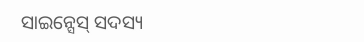ସାଇନ୍ସେସ୍‌ ସଦସ୍ୟ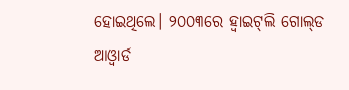ହୋଇଥିଲେ। ୨୦୦୩ରେ ହ୍ବାଇଟ୍‌ଲି ଗୋଲ୍‌ଡ ଆଓ୍ବାର୍ଡ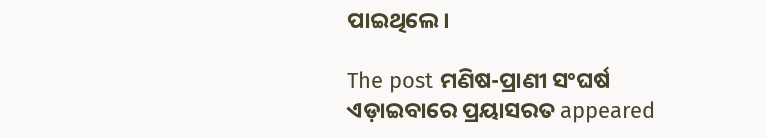ପାଇଥିଲେ।

The post ମଣିଷ-ପ୍ରାଣୀ ସଂଘର୍ଷ ଏଡ଼ାଇବାରେ ପ୍ରୟାସରତ appeared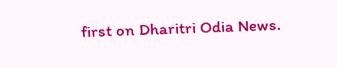first on Dharitri Odia News.